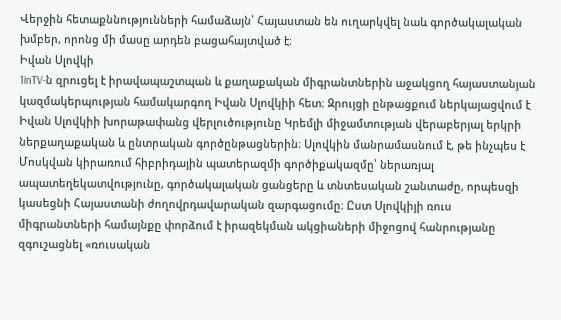Վերջին հետաքննությունների համաձայն՝ Հայաստան են ուղարկվել նաև գործակալական խմբեր, որոնց մի մասը արդեն բացահայտված է։
Իվան Սլովկի
1inTV‑ն զրուցել է իրավապաշտպան և քաղաքական միգրանտներին աջակցող հայաստանյան կազմակերպության համակարգող Իվան Սլովկիի հետ։ Զրույցի ընթացքում ներկայացվում է Իվան Սլովկիի խորաթափանց վերլուծությունը Կրեմլի միջամտության վերաբերյալ երկրի ներքաղաքական և ընտրական գործընթացներին։ Սլովկին մանրամասնում է, թե ինչպես է Մոսկվան կիրառում հիբրիդային պատերազմի գործիքակազմը՝ ներառյալ ապատեղեկատվությունը, գործակալական ցանցերը և տնտեսական շանտաժը, որպեսզի կասեցնի Հայաստանի ժողովրդավարական զարգացումը։ Ըստ Սլովկիյի ռուս միգրանտների համայնքը փորձում է իրազեկման ակցիաների միջոցով հանրությանը զգուշացնել «ռուսական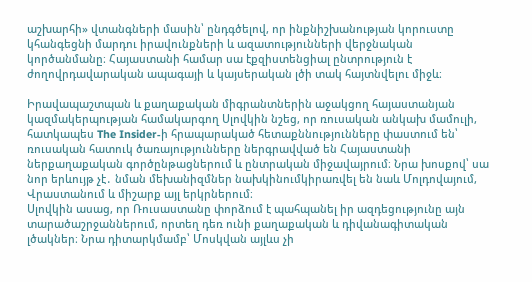աշխարհի» վտանգների մասին՝ ընդգծելով, որ ինքնիշխանության կորուստը կհանգեցնի մարդու իրավունքների և ազատությունների վերջնական կործանմանը։ Հայաստանի համար սա էքզիստենցիալ ընտրություն է ժողովրդավարական ապագայի և կայսերական լծի տակ հայտնվելու միջև։

Իրավապաշտպան և քաղաքական միգրանտներին աջակցող հայաստանյան կազմակերպության համակարգող Սլովկին նշեց, որ ռուսական անկախ մամուլի, հատկապես The Insider‑ի հրապարակած հետաքննությունները փաստում են՝ ռուսական հատուկ ծառայությունները ներգրավված են Հայաստանի ներքաղաքական գործընթացներում և ընտրական միջավայրում։ Նրա խոսքով՝ սա նոր երևույթ չէ․ նման մեխանիզմներ նախկինումկիրառվել են նաև Մոլդովայում, Վրաստանում և միշարք այլ երկրներում։
Սլովկին ասաց, որ Ռուսաստանը փորձում է պահպանել իր ազդեցությունը այն տարածաշրջաններում, որտեղ դեռ ունի քաղաքական և դիվանագիտական լծակներ։ Նրա դիտարկմամբ՝ Մոսկվան այլևս չի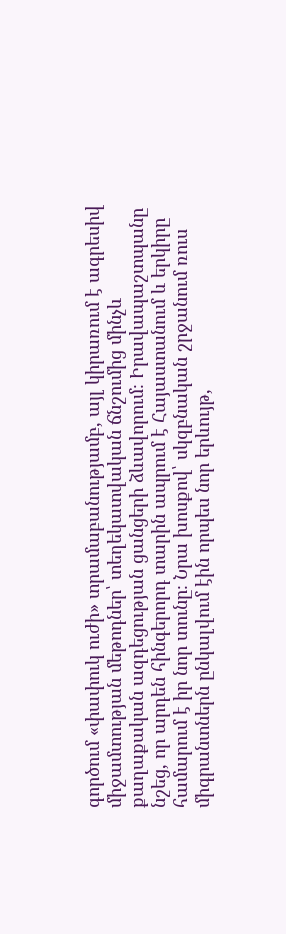գործում «փափուկ ուժի» տրամաբանությամբ, այլ կիրառում է ագրեսիվ միջամտության մեթոդներ՝ տեղեկատվական ճնշումից մինչև քաղաքական ազդեցության ցանցերի ձևավորում։ Իրավապաշտպանը նշեց, որ արդեն հինգերորդ տարին ապրում է Հայաստանում և երկիրը համարում է իր նոր տունը։ Նրա խոսքով՝ սկզբնական շրջանում ռուս միգրանտներն ընկալվում էին որպես նոր երևույթ,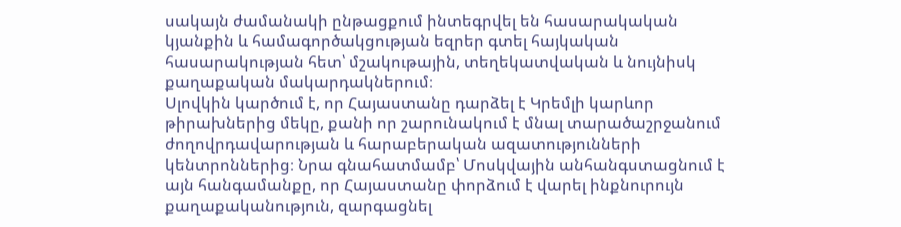սակայն ժամանակի ընթացքում ինտեգրվել են հասարակական կյանքին և համագործակցության եզրեր գտել հայկական հասարակության հետ՝ մշակութային, տեղեկատվական և նույնիսկ քաղաքական մակարդակներում։
Սլովկին կարծում է, որ Հայաստանը դարձել է Կրեմլի կարևոր թիրախներից մեկը, քանի որ շարունակում է մնալ տարածաշրջանում ժողովրդավարության և հարաբերական ազատությունների կենտրոններից։ Նրա գնահատմամբ՝ Մոսկվային անհանգստացնում է այն հանգամանքը, որ Հայաստանը փորձում է վարել ինքնուրույն քաղաքականություն, զարգացնել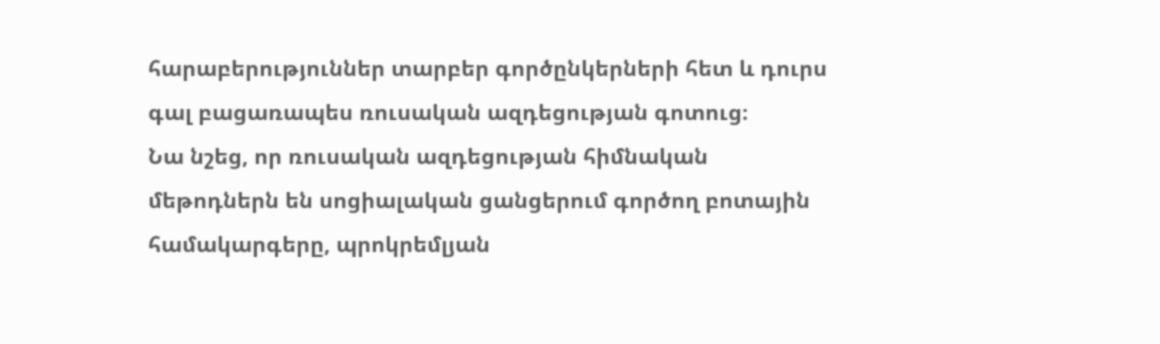հարաբերություններ տարբեր գործընկերների հետ և դուրս գալ բացառապես ռուսական ազդեցության գոտուց։
Նա նշեց, որ ռուսական ազդեցության հիմնական մեթոդներն են սոցիալական ցանցերում գործող բոտային համակարգերը, պրոկրեմլյան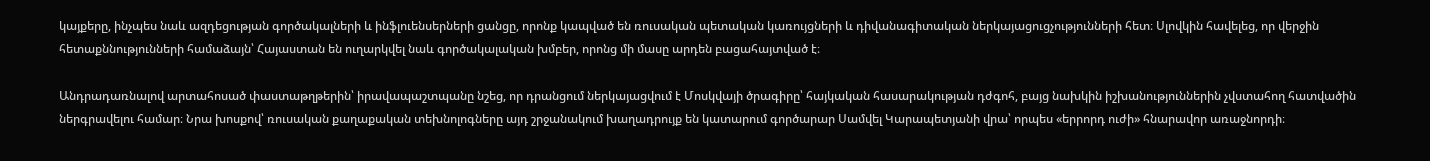կայքերը, ինչպես նաև ազդեցության գործակալների և ինֆլուենսերների ցանցը, որոնք կապված են ռուսական պետական կառույցների և դիվանագիտական ներկայացուցչությունների հետ։ Սլովկին հավելեց, որ վերջին հետաքննությունների համաձայն՝ Հայաստան են ուղարկվել նաև գործակալական խմբեր, որոնց մի մասը արդեն բացահայտված է։

Անդրադառնալով արտահոսած փաստաթղթերին՝ իրավապաշտպանը նշեց, որ դրանցում ներկայացվում է Մոսկվայի ծրագիրը՝ հայկական հասարակության դժգոհ, բայց նախկին իշխանություններին չվստահող հատվածին ներգրավելու համար։ Նրա խոսքով՝ ռուսական քաղաքական տեխնոլոգները այդ շրջանակում խաղադրույք են կատարում գործարար Սամվել Կարապետյանի վրա՝ որպես «երրորդ ուժի» հնարավոր առաջնորդի։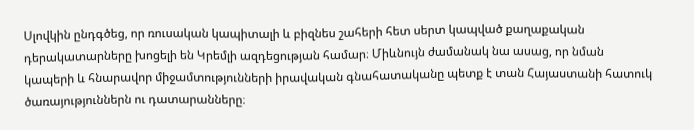Սլովկին ընդգծեց, որ ռուսական կապիտալի և բիզնես շահերի հետ սերտ կապված քաղաքական դերակատարները խոցելի են Կրեմլի ազդեցության համար։ Միևնույն ժամանակ նա ասաց, որ նման կապերի և հնարավոր միջամտությունների իրավական գնահատականը պետք է տան Հայաստանի հատուկ ծառայություններն ու դատարանները։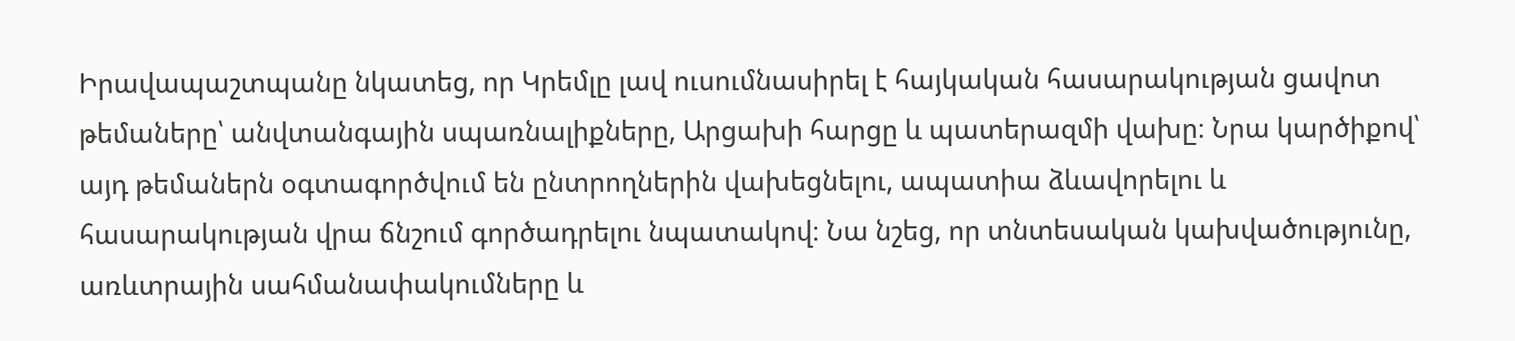Իրավապաշտպանը նկատեց, որ Կրեմլը լավ ուսումնասիրել է հայկական հասարակության ցավոտ թեմաները՝ անվտանգային սպառնալիքները, Արցախի հարցը և պատերազմի վախը։ Նրա կարծիքով՝ այդ թեմաներն օգտագործվում են ընտրողներին վախեցնելու, ապատիա ձևավորելու և հասարակության վրա ճնշում գործադրելու նպատակով։ Նա նշեց, որ տնտեսական կախվածությունը, առևտրային սահմանափակումները և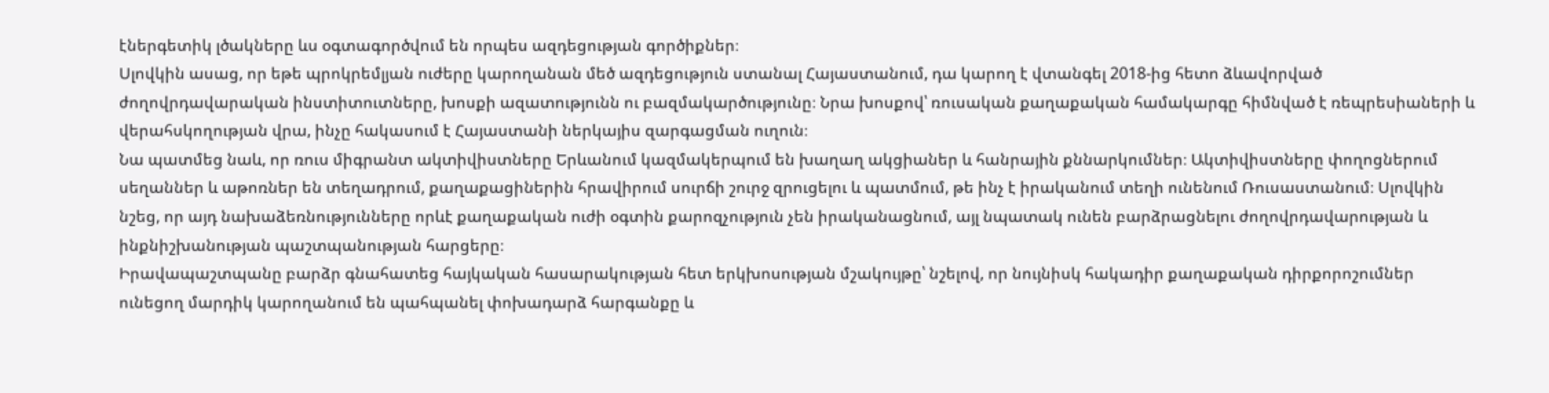էներգետիկ լծակները ևս օգտագործվում են որպես ազդեցության գործիքներ։
Սլովկին ասաց, որ եթե պրոկրեմլյան ուժերը կարողանան մեծ ազդեցություն ստանալ Հայաստանում, դա կարող է վտանգել 2018-ից հետո ձևավորված ժողովրդավարական ինստիտուտները, խոսքի ազատությունն ու բազմակարծությունը։ Նրա խոսքով՝ ռուսական քաղաքական համակարգը հիմնված է ռեպրեսիաների և վերահսկողության վրա, ինչը հակասում է Հայաստանի ներկայիս զարգացման ուղուն։
Նա պատմեց նաև, որ ռուս միգրանտ ակտիվիստները Երևանում կազմակերպում են խաղաղ ակցիաներ և հանրային քննարկումներ։ Ակտիվիստները փողոցներում սեղաններ և աթոռներ են տեղադրում, քաղաքացիներին հրավիրում սուրճի շուրջ զրուցելու և պատմում, թե ինչ է իրականում տեղի ունենում Ռուսաստանում։ Սլովկին նշեց, որ այդ նախաձեռնությունները որևէ քաղաքական ուժի օգտին քարոզչություն չեն իրականացնում, այլ նպատակ ունեն բարձրացնելու ժողովրդավարության և ինքնիշխանության պաշտպանության հարցերը։
Իրավապաշտպանը բարձր գնահատեց հայկական հասարակության հետ երկխոսության մշակույթը՝ նշելով, որ նույնիսկ հակադիր քաղաքական դիրքորոշումներ ունեցող մարդիկ կարողանում են պահպանել փոխադարձ հարգանքը և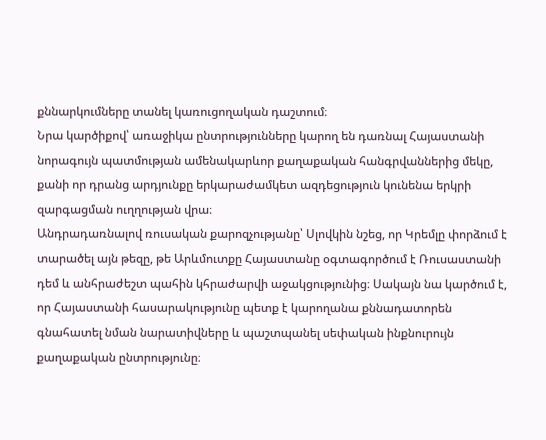քննարկումները տանել կառուցողական դաշտում։
Նրա կարծիքով՝ առաջիկա ընտրությունները կարող են դառնալ Հայաստանի նորագույն պատմության ամենակարևոր քաղաքական հանգրվաններից մեկը, քանի որ դրանց արդյունքը երկարաժամկետ ազդեցություն կունենա երկրի զարգացման ուղղության վրա։
Անդրադառնալով ռուսական քարոզչությանը՝ Սլովկին նշեց, որ Կրեմլը փորձում է տարածել այն թեզը, թե Արևմուտքը Հայաստանը օգտագործում է Ռուսաստանի դեմ և անհրաժեշտ պահին կհրաժարվի աջակցությունից։ Սակայն նա կարծում է, որ Հայաստանի հասարակությունը պետք է կարողանա քննադատորեն գնահատել նման նարատիվները և պաշտպանել սեփական ինքնուրույն քաղաքական ընտրությունը։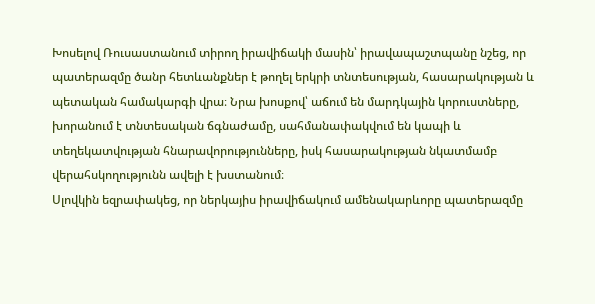Խոսելով Ռուսաստանում տիրող իրավիճակի մասին՝ իրավապաշտպանը նշեց, որ պատերազմը ծանր հետևանքներ է թողել երկրի տնտեսության, հասարակության և պետական համակարգի վրա։ Նրա խոսքով՝ աճում են մարդկային կորուստները, խորանում է տնտեսական ճգնաժամը, սահմանափակվում են կապի և տեղեկատվության հնարավորությունները, իսկ հասարակության նկատմամբ վերահսկողությունն ավելի է խստանում։
Սլովկին եզրափակեց, որ ներկայիս իրավիճակում ամենակարևորը պատերազմը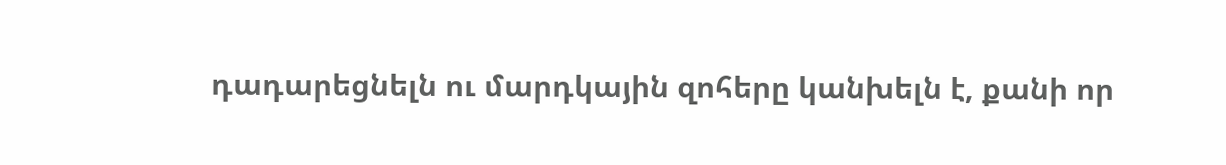դադարեցնելն ու մարդկային զոհերը կանխելն է, քանի որ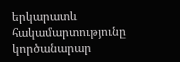երկարատև հակամարտությունը կործանարար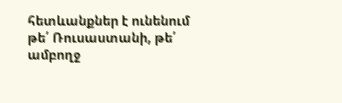հետևանքներ է ունենում թե՛ Ռուսաստանի, թե՛ ամբողջ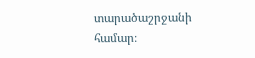տարածաշրջանի համար։